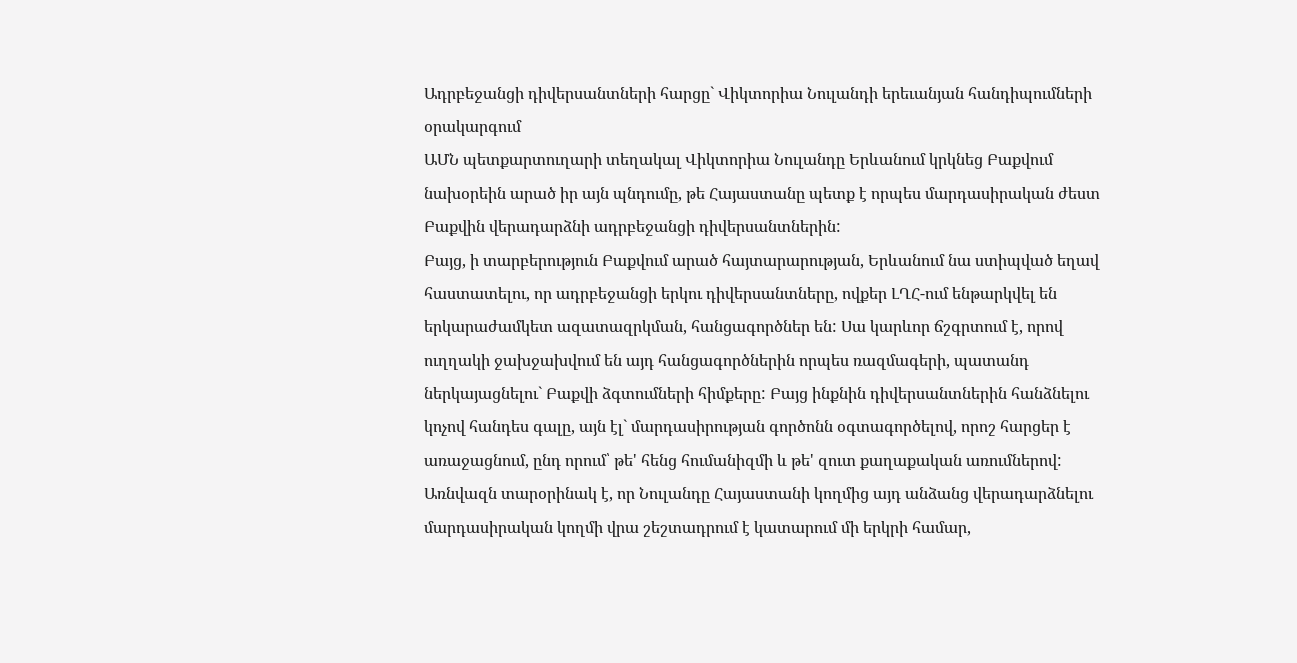Ադրբեջանցի դիվերսանտների հարցը` Վիկտորիա Նուլանդի երեւանյան հանդիպումների օրակարգում
ԱՄՆ պետքարտուղարի տեղակալ Վիկտորիա Նուլանդը Երևանում կրկնեց Բաքվում նախօրեին արած իր այն պնդումը, թե Հայաստանը պետք է որպես մարդասիրական ժեստ Բաքվին վերադարձնի ադրբեջանցի դիվերսանտներին:
Բայց, ի տարբերություն Բաքվում արած հայտարարության, Երևանում նա ստիպված եղավ հաստատելու, որ ադրբեջանցի երկու դիվերսանտները, ովքեր ԼՂՀ-ում ենթարկվել են երկարաժամկետ ազատազրկման, հանցագործներ են: Սա կարևոր ճշգրտում է, որով ուղղակի ջախջախվում են այդ հանցագործներին որպես ռազմագերի, պատանդ ներկայացնելու` Բաքվի ձգտումների հիմքերը: Բայց ինքնին դիվերսանտներին հանձնելու կոչով հանդես գալը, այն էլ` մարդասիրության գործոնն օգտագործելով, որոշ հարցեր է առաջացնում, ընդ որում՝ թե' հենց հումանիզմի և թե' զուտ քաղաքական առումներով:
Առնվազն տարօրինակ է, որ Նուլանդը Հայաստանի կողմից այդ անձանց վերադարձնելու մարդասիրական կողմի վրա շեշտադրում է կատարում մի երկրի համար,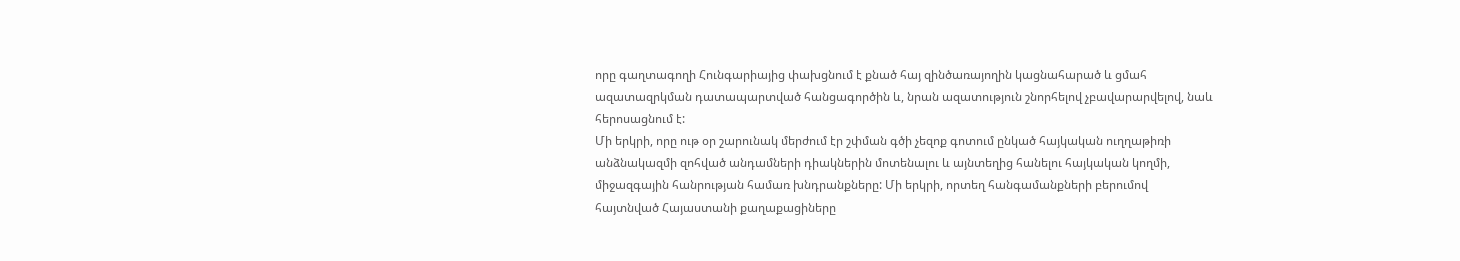որը գաղտագողի Հունգարիայից փախցնում է քնած հայ զինծառայողին կացնահարած և ցմահ ազատազրկման դատապարտված հանցագործին և, նրան ազատություն շնորհելով չբավարարվելով, նաև հերոսացնում է:
Մի երկրի, որը ութ օր շարունակ մերժում էր շփման գծի չեզոք գոտում ընկած հայկական ուղղաթիռի անձնակազմի զոհված անդամների դիակներին մոտենալու և այնտեղից հանելու հայկական կողմի, միջազգային հանրության համառ խնդրանքները: Մի երկրի, որտեղ հանգամանքների բերումով հայտնված Հայաստանի քաղաքացիները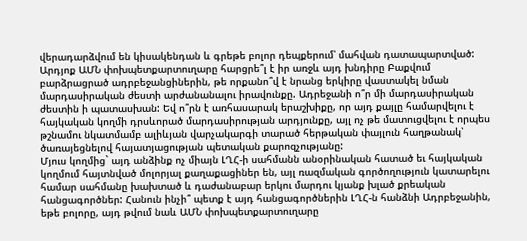վերադարձվում են կիսակենդան և գրեթե բոլոր դեպքերում՝ մահվան դատապարտված: Արդյոք ԱՄՆ փոխպետքարտուղարը հարցրե՞լ է իր առջև այդ խնդիրը Բաքվում բարձրացրած ադրբեջանցիներին, թե որքանո՞վ է նրանց երկիրը վաստակել նման մարդասիրական ժեստի արժանանալու իրավունքը. Ադրեջանի ո՞ր մի մարդասիրական ժեստին ի պատասխան: Եվ ո՞րն է առհասարակ երաշխիքը, որ այդ քայլը համարվելու է հայկական կողմի դրսևորած մարդասիրության արդյունքը, այլ ոչ թե մատուցվելու է որպես թշնամու նկատմամբ ալիևյան վարչակարգի տարած հերթական փայլուն հաղթանակ՝ ծառայեցնելով հայատյացության պետական քարոզչությանը:
Մյուս կողմից` այդ անձինք ոչ միայն ԼՂՀ-ի սահմանն անօրինական հատած եւ հայկական կողմում հայտնված մոլորյալ քաղաքացիներ են, այլ ռազմական գործողություն կատարելու համար սահմանը խախտած և դաժանաբար երկու մարդու կյանք խլած քրեական հանցագործներ: Հանուն ինչի՞ պետք է այդ հանցագործներին ԼՂՀ-ն հանձնի Ադրբեջանին, եթե բոլորը, այդ թվում նաև ԱՄՆ փոխպետքարտուղարը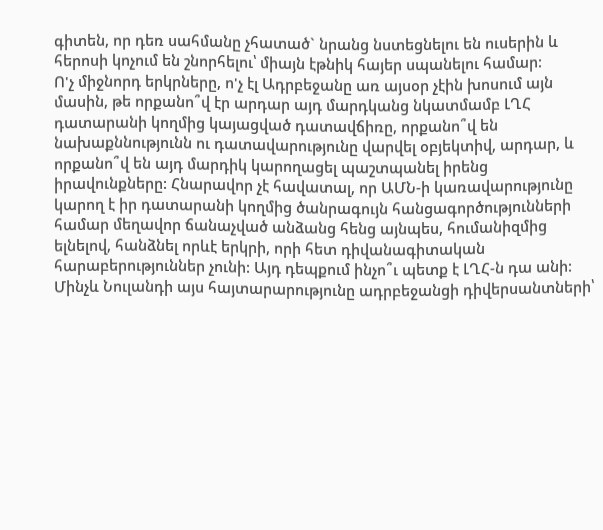գիտեն, որ դեռ սահմանը չհատած` նրանց նստեցնելու են ուսերին և հերոսի կոչում են շնորհելու՝ միայն էթնիկ հայեր սպանելու համար:
Ո'չ միջնորդ երկրները, ո'չ էլ Ադրբեջանը առ այսօր չէին խոսում այն մասին, թե որքանո՞վ էր արդար այդ մարդկանց նկատմամբ ԼՂՀ դատարանի կողմից կայացված դատավճիռը, որքանո՞վ են նախաքննությունն ու դատավարությունը վարվել օբյեկտիվ, արդար, և որքանո՞վ են այդ մարդիկ կարողացել պաշտպանել իրենց իրավունքները: Հնարավոր չէ հավատալ, որ ԱՄՆ-ի կառավարությունը կարող է իր դատարանի կողմից ծանրագույն հանցագործությունների համար մեղավոր ճանաչված անձանց հենց այնպես, հումանիզմից ելնելով, հանձնել որևէ երկրի, որի հետ դիվանագիտական հարաբերություններ չունի: Այդ դեպքում ինչո՞ւ պետք է ԼՂՀ-ն դա անի:
Մինչև Նուլանդի այս հայտարարությունը ադրբեջանցի դիվերսանտների՝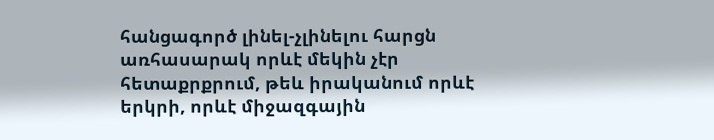հանցագործ լինել-չլինելու հարցն առհասարակ որևէ մեկին չէր հետաքրքրում, թեև իրականում որևէ երկրի, որևէ միջազգային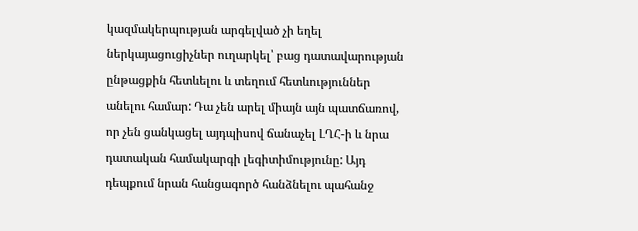կազմակերպության արգելված չի եղել ներկայացուցիչներ ուղարկել՝ բաց դատավարության ընթացքին հետևելու և տեղում հետևություններ անելու համար: Դա չեն արել միայն այն պատճառով, որ չեն ցանկացել այդպիսով ճանաչել ԼՂՀ-ի և նրա դատական համակարգի լեգիտիմությունը: Այդ դեպքում նրան հանցագործ հանձնելու պահանջ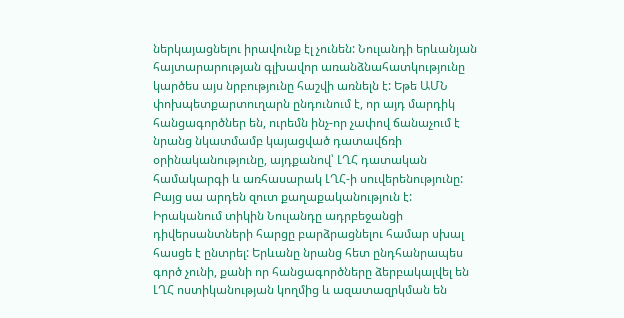ներկայացնելու իրավունք էլ չունեն: Նուլանդի երևանյան հայտարարության գլխավոր առանձնահատկությունը կարծես այս նրբությունը հաշվի առնելն է: Եթե ԱՄՆ փոխպետքարտուղարն ընդունում է, որ այդ մարդիկ հանցագործներ են, ուրեմն ինչ-որ չափով ճանաչում է նրանց նկատմամբ կայացված դատավճռի օրինականությունը, այդքանով՝ ԼՂՀ դատական համակարգի և առհասարակ ԼՂՀ-ի սուվերենությունը: Բայց սա արդեն զուտ քաղաքականություն է:
Իրականում տիկին Նուլանդը ադրբեջանցի դիվերսանտների հարցը բարձրացնելու համար սխալ հասցե է ընտրել: Երևանը նրանց հետ ընդհանրապես գործ չունի, քանի որ հանցագործները ձերբակալվել են ԼՂՀ ոստիկանության կողմից և ազատազրկման են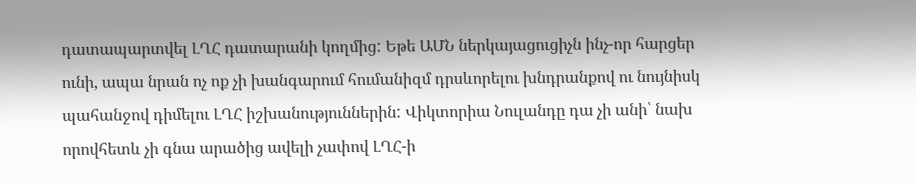դատապարտվել ԼՂՀ դատարանի կողմից: Եթե ԱՄՆ ներկայացուցիչն ինչ-որ հարցեր ունի, ապա նրան ոչ ոք չի խանգարում հումանիզմ դրսևորելու խնդրանքով ու նույնիսկ պահանջով դիմելու ԼՂՀ իշխանություններին: Վիկտորիա Նուլանդը դա չի անի՝ նախ որովհետև չի գնա արածից ավելի չափով ԼՂՀ-ի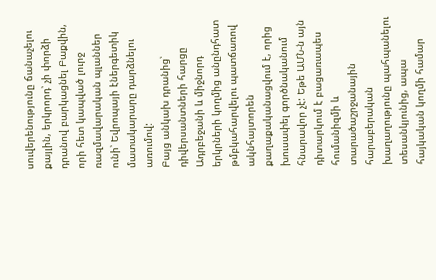սուվերենությունը ճանաչելու քայլին, երկրորդ՝ չի փորձի դրանով բարկացնել Բաքվին, որի հետ կապված լուրջ ռազմավարական պլաններ ունի՝ Եվրոպայի էներգետիկ մատակարարը դարձնելու առումով:
Բայց անկախ դրանից՝ դիվերսանտների հարցը Ադրբեջանի և միջնորդ երկրների կողմից անընդհատ թմբկահարվելու պատճառով ակնհայտորեն քաղաքականացվում է, որից խուսափել գործնականում հնարավոր չէ: Եթե ԱՄՆ-ն այն դիտարկում է բացառապես հումանիզմի և տարածաշրջանային հարաբերական խաղաղությունը պահպանելու տեսանկյունից, ապա հայկական կողմի համար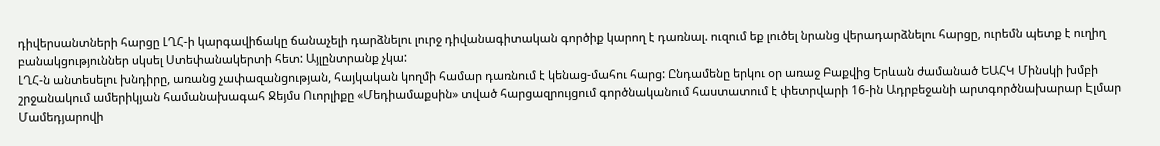դիվերսանտների հարցը ԼՂՀ-ի կարգավիճակը ճանաչելի դարձնելու լուրջ դիվանագիտական գործիք կարող է դառնալ. ուզում եք լուծել նրանց վերադարձնելու հարցը, ուրեմն պետք է ուղիղ բանակցություններ սկսել Ստեփանակերտի հետ: Այլընտրանք չկա:
ԼՂՀ-ն անտեսելու խնդիրը, առանց չափազանցության, հայկական կողմի համար դառնում է կենաց-մահու հարց: Ընդամենը երկու օր առաջ Բաքվից Երևան ժամանած ԵԱՀԿ Մինսկի խմբի շրջանակում ամերիկյան համանախագահ Ջեյմս Ուորլիքը «Մեդիամաքսին» տված հարցազրույցում գործնականում հաստատում է փետրվարի 16-ին Ադրբեջանի արտգործնախարար Էլմար Մամեդյարովի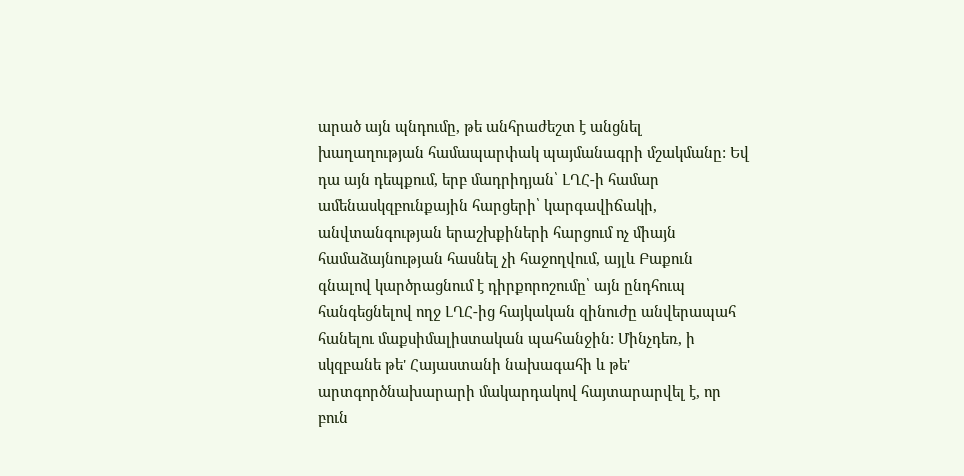արած այն պնդումը, թե անհրաժեշտ է անցնել խաղաղության համապարփակ պայմանագրի մշակմանը: Եվ դա այն դեպքում, երբ մադրիդյան՝ ԼՂՀ-ի համար ամենասկզբունքային հարցերի՝ կարգավիճակի, անվտանգության երաշխքիների հարցում ոչ միայն համաձայնության հասնել չի հաջողվում, այլև Բաքուն գնալով կարծրացնում է դիրքորոշումը՝ այն ընդհուպ հանգեցնելով ողջ ԼՂՀ-ից հայկական զինուժը անվերապահ հանելու մաքսիմալիստական պահանջին: Մինչդեռ, ի սկզբանե թե' Հայաստանի նախագահի և թե' արտգործնախարարի մակարդակով հայտարարվել է, որ բուն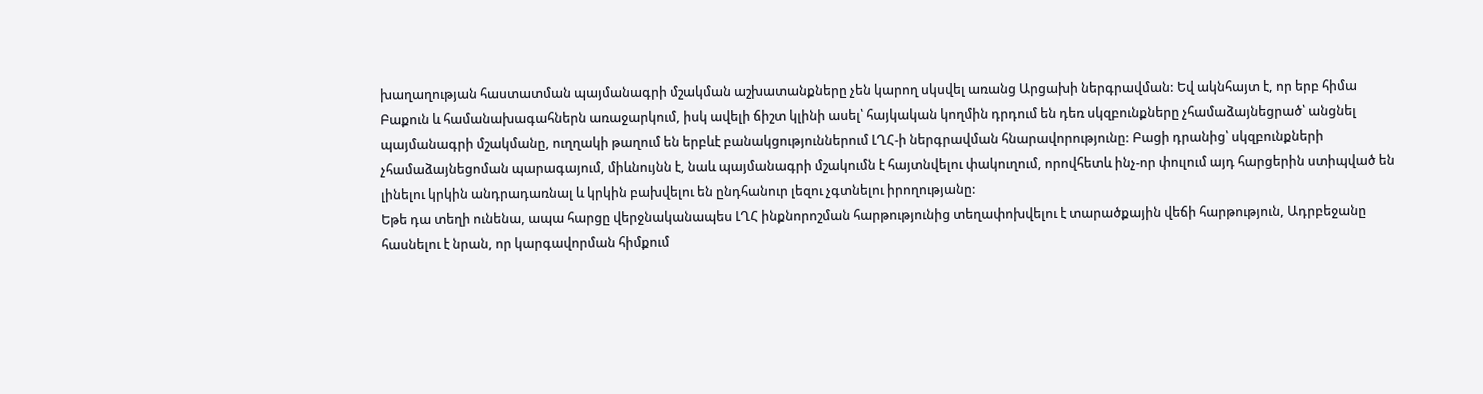խաղաղության հաստատման պայմանագրի մշակման աշխատանքները չեն կարող սկսվել առանց Արցախի ներգրավման: Եվ ակնհայտ է, որ երբ հիմա Բաքուն և համանախագահներն առաջարկում, իսկ ավելի ճիշտ կլինի ասել՝ հայկական կողմին դրդում են դեռ սկզբունքները չհամաձայնեցրած՝ անցնել պայմանագրի մշակմանը, ուղղակի թաղում են երբևէ բանակցություններում ԼՂՀ-ի ներգրավման հնարավորությունը: Բացի դրանից՝ սկզբունքների չհամաձայնեցոման պարագայում, միևնույնն է, նաև պայմանագրի մշակումն է հայտնվելու փակուղում, որովհետև ինչ-որ փուլում այդ հարցերին ստիպված են լինելու կրկին անդրադառնալ և կրկին բախվելու են ընդհանուր լեզու չգտնելու իրողությանը:
Եթե դա տեղի ունենա, ապա հարցը վերջնականապես ԼՂՀ ինքնորոշման հարթությունից տեղափոխվելու է տարածքային վեճի հարթություն, Ադրբեջանը հասնելու է նրան, որ կարգավորման հիմքում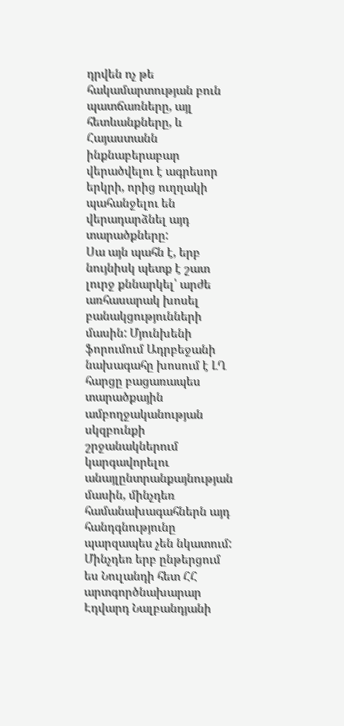դրվեն ոչ թե հակամարտության բուն պատճառները, այլ հետևանքները, և Հայաստանն ինքնաբերաբար վերածվելու է ագրեսոր երկրի, որից ուղղակի պահանջելու են վերադարձնել այդ տարածքները:
Սա այն պահն է, երբ նույնիսկ պետք է շատ լուրջ քննարկել՝ արժե առհասարակ խոսել բանակցությունների մասին: Մյունխենի ֆորումում Ադրբեջանի նախագահը խոսում է ԼՂ հարցը բացառապես տարածքային ամբողջականության սկզբունքի շրջանակներում կարգավորելու անայլընտրանքայնության մասին, մինչդեռ համանախագահներն այդ հանդգնությունը պարզապես չեն նկատում:
Մինչդեռ երբ ընթերցում ես Նուլանդի հետ ՀՀ արտգործնախարար Էդվարդ Նալբանդյանի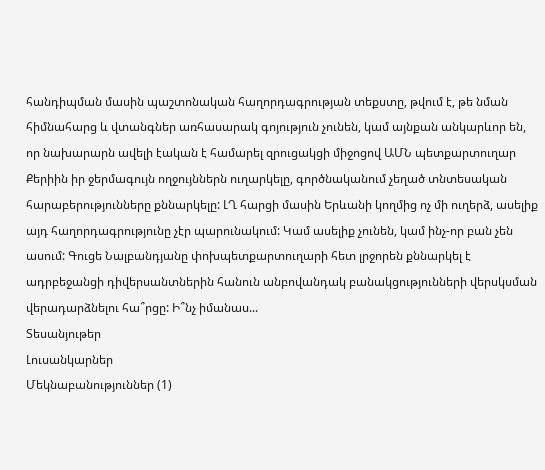հանդիպման մասին պաշտոնական հաղորդագրության տեքստը, թվում է, թե նման հիմնահարց և վտանգներ առհասարակ գոյություն չունեն, կամ այնքան անկարևոր են, որ նախարարն ավելի էական է համարել զրուցակցի միջոցով ԱՄՆ պետքարտուղար Քերիին իր ջերմագույն ողջույններն ուղարկելը, գործնականում չեղած տնտեսական հարաբերությունները քննարկելը: ԼՂ հարցի մասին Երևանի կողմից ոչ մի ուղերձ, ասելիք այդ հաղորդագրությունը չէր պարունակում: Կամ ասելիք չունեն, կամ ինչ-որ բան չեն ասում: Գուցե Նալբանդյանը փոխպետքարտուղարի հետ լրջորեն քննարկել է ադրբեջանցի դիվերսանտներին հանուն անբովանդակ բանակցությունների վերսկսման վերադարձնելու հա՞րցը: Ի՞նչ իմանաս...
Տեսանյութեր
Լուսանկարներ
Մեկնաբանություններ (1)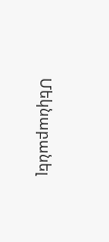Մեկնաբանել